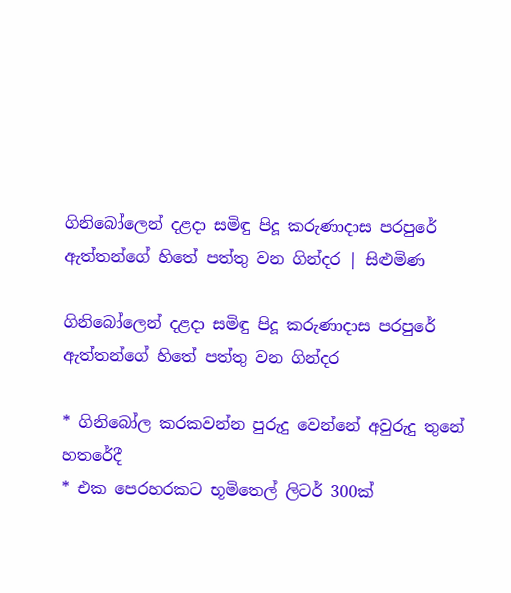ගිනිබෝලෙන් දළදා සමිඳු පිදූ කරුණාදාස පරපුරේ ඇත්තන්ගේ හිතේ පත්තු වන ගින්දර | සිළුමිණ

ගිනිබෝලෙන් දළදා සමිඳු පිදූ කරුණාදාස පරපුරේ ඇත්තන්ගේ හිතේ පත්තු වන ගින්දර

* ගිනිබෝල කරකවන්න පුරුදු වෙන්නේ අවුරුදු තුනේ හතරේදී
* එක පෙරහරකට භූමිතෙල් ලිටර් 300ක්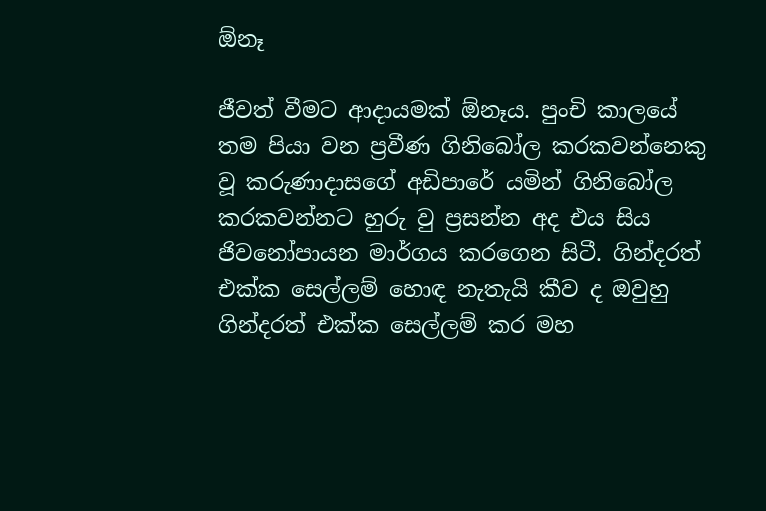ඕනෑ

ජීවත් වීමට ආදායමක් ඕනෑය. පුංචි කාලයේ තම පියා වන ප්‍රවීණ ගිනිබෝල කරකවන්නෙකු වූ කරුණාදාසගේ අඩිපාරේ යමින් ගිනිබෝල කරකවන්නට හුරු වු ප්‍රසන්න අද එය සිය ජිවනෝපායන මාර්ගය කරගෙන සිටී. ගින්දරත් එක්ක සෙල්ලම් හොඳ නැතැයි කීව ද ඔවුහු ගින්දරත් එක්ක සෙල්ලම් කර මහ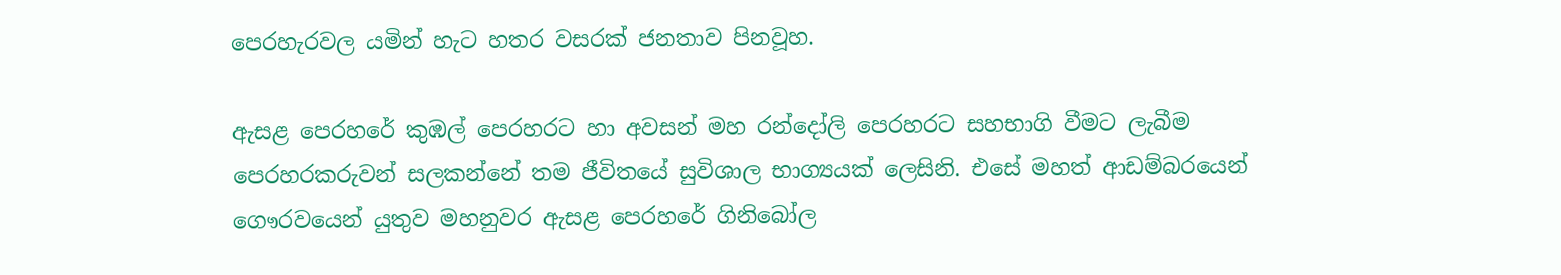පෙරහැරවල යමින් හැට හතර වසරක් ජනතාව පිනවූහ.

ඇසළ පෙරහරේ කුඹල් පෙරහරට හා අවසන් මහ රන්දෝලි පෙරහරට සහභාගි වීමට ලැබීම පෙරහරකරුවන් සලකන්නේ තම ජීවිතයේ සුවිශාල භාග්‍යයක් ලෙසිනි. එසේ මහත් ආඩම්බරයෙන් ගෞරවයෙන් යුතුව මහනුවර ඇසළ පෙරහරේ ගිනිබෝල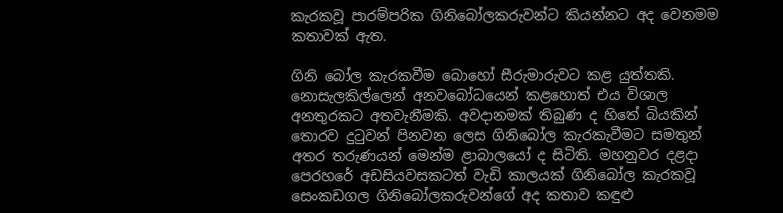කැරකවූ පාරම්පරික ගිනිබෝලකරුවන්ට කියන්නට අද වෙනමම කතාවක් ඇත.

ගිනි බෝල කැරකවීම බොහෝ සීරුමාරුවට කළ යුත්තකි. නොසැලකිල්ලෙන් අනවබෝධයෙන් කළහොත් එය විශාල අනතුරකට අතවැනීමකි. අවදානමක් තිබුණ ද හිතේ බියකින් තොරව දුටුවන් පිනවන ලෙස ගිනිබෝල කැරකැවීමට සමතුන් අතර තරුණයන් මෙන්ම ළාබාලයෝ ද සිටිති. මහනුවර දළදා පෙරහරේ අඩසියවසකටත් වැඩි කාලයක් ගිනිබෝල කැරකවූ සෙංකඩගල ගිනිබෝලකරුවන්ගේ අද කතාව කඳුළු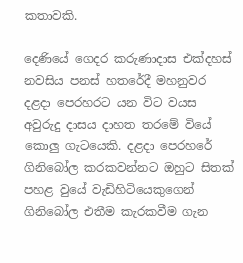කතාවකි.

දෙණියේ ගෙදර කරුණාදාස එක්දහස් නවසිය පනස් හතරේදී මහනුවර දළදා පෙරහරට යන විට වයස අවුරුදු දාසය දාහත තරමේ වියේ කොලු ගැටයෙකි. දළදා පෙරහරේ ගිනිබෝල කරකවන්නට ඔහුට සිතක් පහළ වුයේ වැඩිහිටියෙකුගෙන් ගිනිබෝල එතීම කැරකවීම ගැන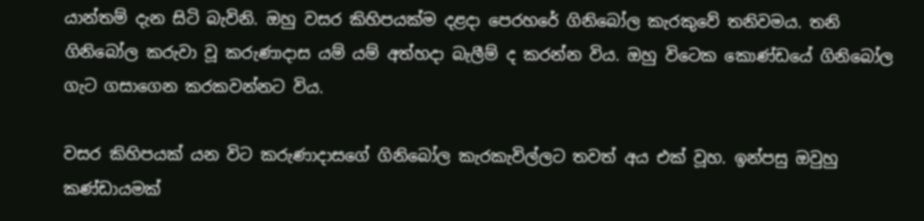යාන්තම් දැන සිටි බැවිනි. ඔහු වසර කිහිපයක්ම දළදා පෙරහරේ ගිනිබෝල කැරකුවේ තනිවමය. තනි ගිනිබෝල කරුවා වූ කරුණාදාස යම් යම් අත්හදා බැලීම් ද කරන්න විය. ඔහු විටෙක කොණ්ඩයේ ගිනිබෝල ගැට ගසාගෙන කරකවන්නට විය.

වසර කිහිපයක් යන විට කරුණාදාසගේ ගිනිබෝල කැරකැවිල්ලට තවත් අය එක් වූහ. ඉන්පසු ඔවුහු කණ්ඩායමක්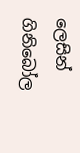ලෙසින් ගිනිබෝල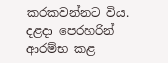කරකවන්නට විය. දළදා පෙරහරින් ආරම්භ කළ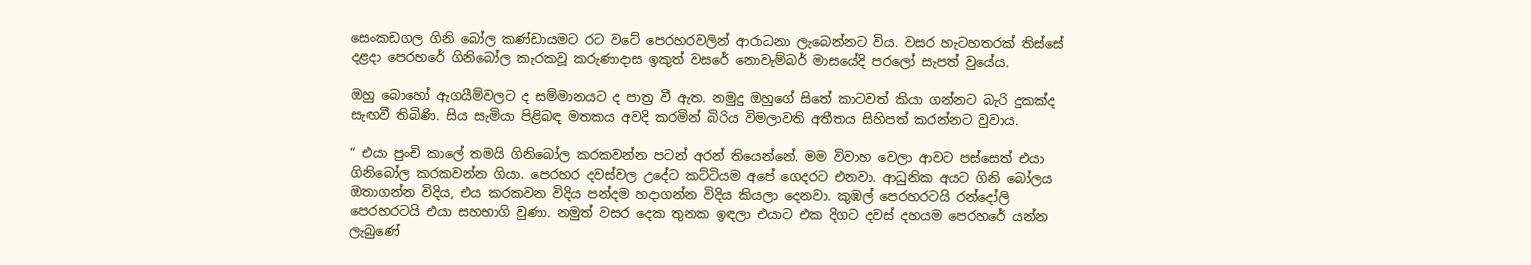සෙංකඩගල ගිනි බෝල කණ්ඩායමට රට වටේ පෙරහරවලින් ආරාධනා ලැබෙන්නට විය. වසර හැටහතරක් තිස්සේ දළදා පෙරහරේ ගිනිබෝල කැරකවූ කරුණාදාස ඉකුත් වසරේ නොවැම්බර් මාසයේදි පරලෝ සැපත් වුයේය.

ඔහු බොහෝ ඇගයීම්වලට ද සම්මානයට ද පාත්‍ර වී ඇත. නමුදු ඔහුගේ සිතේ කාටවත් කියා ගන්නට බැරි දුකක්ද සැඟවී තිබිණි. සිය සැමියා පිළිබඳ මතකය අවදි කරමින් බිරිය විමලාවති අතීතය සිහිපත් කරන්නට වුවාය.

“ එයා පුංචි කාලේ තමයි ගිනිබෝල කරකවන්න පටන් අරන් තියෙන්නේ. මම විවාහ වෙලා ආවට පස්සෙත් එයා ගිනිබෝල කරකවන්න ගියා. පෙරහර දවස්වල උදේට කට්ටියම අපේ ගෙදරට එනවා. ආධුනික අයට ගිනි බෝලය ඔතාගන්න විදිය, එය කරකවන විදිය පන්දම හදාගන්න විදිය කියලා දෙනවා. කුඹල් පෙරහරටයි රන්දෝලි පෙරහරටයි එයා සහභාගි වුණා. නමුත් වසර දෙක තුනක ඉඳලා එයාට එක දිගට දවස් දහයම පෙරහරේ යන්න ලැබු‍ණේ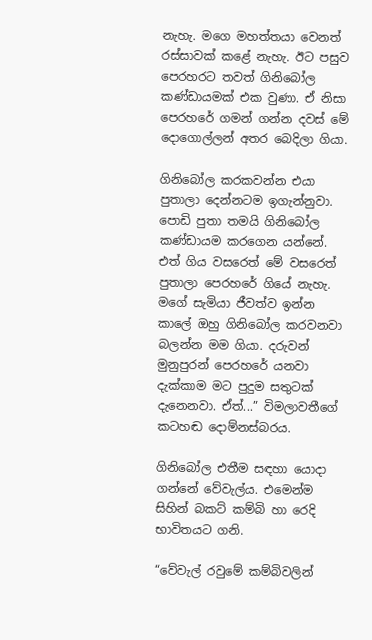නැහැ. මගෙ මහත්තයා වෙනත් රස්සාවක් කළේ නැහැ. ඊට පසුව පෙරහරට තවත් ගිනිබෝල කණ්ඩායමක් එක වුණා. ඒ නිසා පෙරහරේ ගමන් ගන්න දවස් මේ දොගොල්ලන් අතර බෙදිලා ගියා.

ගිනිබෝල කරකවන්න එයා පුතාලා දෙන්නටම ඉගැන්නුවා. පොඩි පුතා තමයි ගිනිබෝල කණ්ඩායම කරගෙන යන්නේ. එත් ගිය වසරෙත් මේ වසරෙත් පුතාලා පෙරහරේ ගියේ නැහැ. මගේ සැමියා ජීවත්ව ඉන්න කාලේ ඔහු ගිනිබෝල කරවනවා බලන්න මම ගියා. දරුවන් මුනුපුරන් පෙරහරේ යනවා දැක්කාම මට පුදුම සතුටක් දැනෙනවා. ඒත්...” විමලාවතීගේ කටහඬ දොම්නස්බරය.

ගිනිබෝල එතීම සඳහා යොදා ගන්නේ වේවැල්ය. එමෙන්ම සිහින් බකට් කම්බි හා රෙදි භාවිතයට ගනි.

“වේවැල් රවුමේ කම්බිවලින්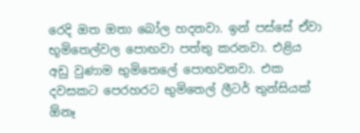රෙදි ඔත ඔතා බෝල හදනවා. ඉන් පස්සේ ඒවා භූමිතෙල්වල පොඟවා පත්තු කරනවා. එළිය අඩු වුණාම භුමිතෙලේ පොඟවනවා. එක දවසකට පෙරහරට භුමිතෙල් ලීටර් තුන්සියක් ඕනෑ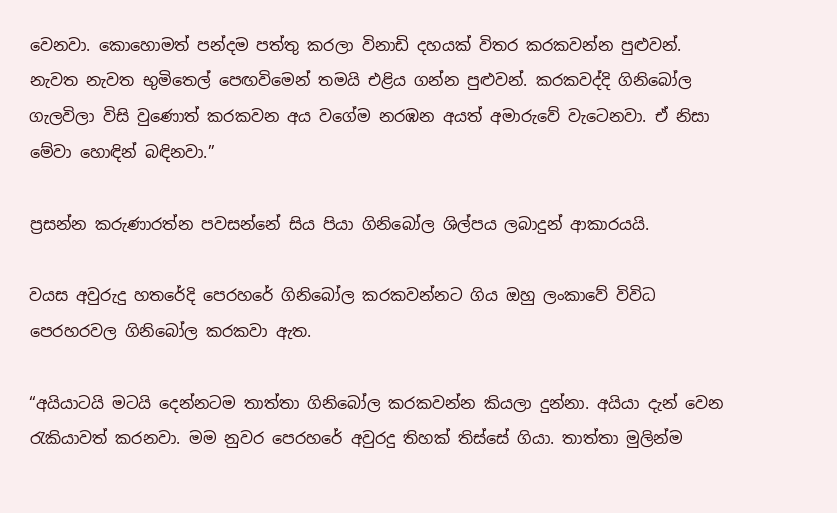වෙනවා. කොහොමත් පන්දම පත්තු කරලා විනාඩි දහයක් විතර කරකවන්න පුළුවන්. නැවත නැවත භුමිතෙල් පෙඟවිමෙන් තමයි එළිය ගන්න පුළුවන්. කරකවද්දි ගිනිබෝල ගැලවිලා විසි වුණොත් කරකවන අය වගේම නරඹන අයත් අමාරුවේ වැටෙනවා. ඒ නිසා මේවා හොඳින් බඳිනවා.”

ප්‍රසන්න කරුණාරත්න පවසන්නේ සිය පියා ගිනිබෝල ශිල්පය ලබාදුන් ආකාරයයි.

වයස අවුරුදු හතරේදි පෙරහරේ ගිනිබෝල කරකවන්නට ගිය ඔහු ලංකාවේ විවිධ පෙරහරවල ගිනිබෝල කරකවා ඇත.

“අයියාටයි මටයි දෙන්නටම තාත්තා ගිනිබෝල කරකවන්න කියලා දුන්නා. අයියා දැන් වෙන රැකියාවත් කරනවා. මම නුවර පෙරහරේ අවුරදු තිහක් තිස්සේ ගියා. තාත්තා මුලින්ම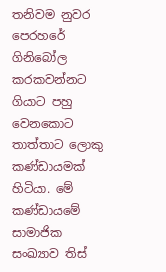තනිවම නුවර පෙරහරේ ගිනිබෝල කරකවන්නට ගියාට පහු වෙනකොට තාත්තාට ලොකු කණ්ඩායමක් හිටියා. මේ කණ්ඩායමේ සාමාජික සංඛ්‍යාව තිස්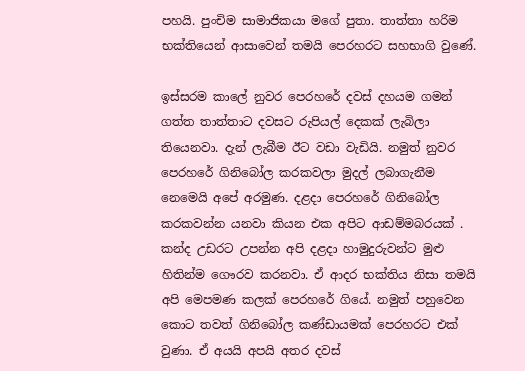පහයි. පුංචිම සාමාජිකයා මගේ පුතා. තාත්තා හරිම භක්තියෙන් ආසාවෙන් තමයි පෙරහරට සහභාගි වුණේ.

ඉස්සරම කාලේ නුවර පෙරහරේ දවස් දහයම ගමන් ගත්ත තාත්තාට දවසට රුපියල් දෙකක් ලැබිලා තියෙනවා. දැන් ලැබීම ඊට වඩා වැඩියි. නමුත් නුවර පෙරහරේ ගිනිබෝල කරකවලා මුදල් ලබාගැනීම නෙමෙයි අපේ අරමුණ. දළදා පෙරහරේ ගිනිබෝල කරකවන්න යනවා කියන එක අපිට ආඩම්මබරයක් . කන්ද උඩරට උපන්න අපි දළදා හාමුදුරුවන්ට මුළු හිතින්ම ගෞරව කරනවා. ඒ ආදර භක්තිය නිසා තමයි අපි මෙපමණ කලක් පෙරහරේ ගියේ. නමුත් පහුවෙන කොට තවත් ගිනිබෝල කණ්ඩායමක් පෙරහරට එක් වුණා. ඒ අයයි අපයි අතර දවස්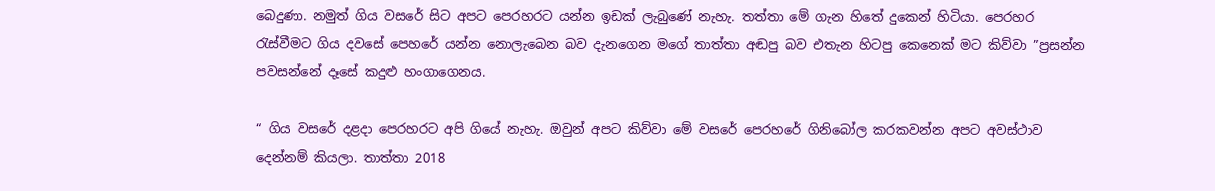බෙදුණා. නමුත් ගිය වසරේ සිට අපට පෙරහරට යන්න ඉඩක් ලැබුණේ නැහැ. තත්තා මේ ගැන හිතේ දුකෙන් හිටියා. පෙරහර රැස්වීමට ගිය දවසේ පෙහරේ යන්න නොලැබෙන බව දැනගෙන මගේ තාත්තා අඬපු බව එතැන හිටපු කෙනෙක් මට කිව්වා ”ප්‍රසන්න පවසන්නේ දෑසේ කදුළු හංගාගෙනය.

“ ගිය වසරේ දළදා පෙරහරට අපි ගියේ නැහැ. ඔවුන් අපට කිව්වා මේ වසරේ පෙරහරේ ගිනිබෝල කරකවන්න අපට අවස්ථාව දෙන්නම් කියලා. තාත්තා 2018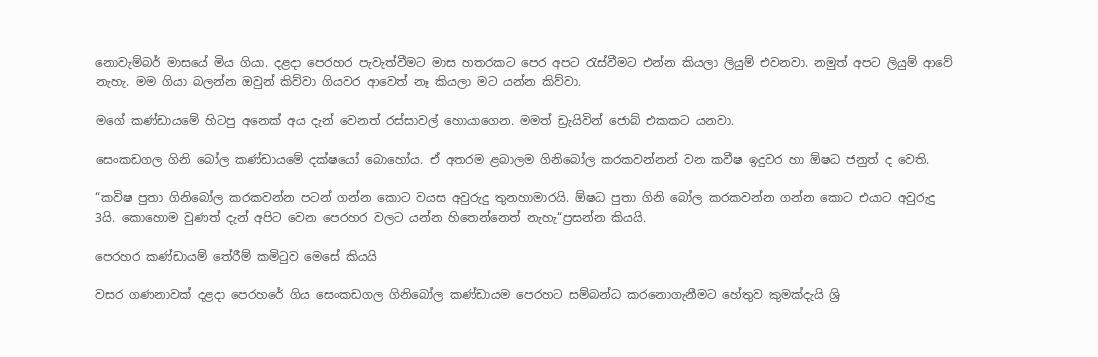නොවැම්බර් මාසයේ මිය ගියා. දළදා පෙරහර පැවැත්වීමට මාස හතරකට පෙර අපට රැස්වීමට එන්න කියලා ලියුම් එවනවා. නමුත් අපට ලියුම් ආවේ නැහැ. මම ගියා බලන්න ඔවුන් කිව්වා ගියවර ආවෙත් නෑ කියලා මට යන්න කිව්වා.

මගේ කණ්ඩායමේ හිටපු අනෙක් අය දැන් වෙනත් රස්සාවල් හොයාගෙන. මමත් ඩ්‍රැයිවින් ජොබ් එකකට යනවා.

සෙංකඩගල ගිනි බෝල කණ්ඩායමේ දක්ෂයෝ බොහෝය. ඒ අතරම ළබාලම ගිනිබෝල කරකවන්නන් වන කවීෂ ඉදුවර හා ඕෂධ ජනුත් ද වෙති.

“කවිෂ පුතා ගිනිබෝල කරකවන්න පටන් ගන්න කොට වයස අවුරුදු තුනහාමාරයි. ඕෂධ පුතා ගිනි බෝල කරකවන්න ගන්න කොට එයාට අවුරුදු 3යි. කොහොම වුණත් දැන් අපිට වෙන පෙරහර වලට යන්න හිතෙන්නෙත් නැහැ“ප්‍රසන්න කියයි.

පෙරහර කණ්ඩායම් තේරීම් කමිටුව මෙසේ කියයි

වසර ගණනාවක් දළදා පෙරහරේ ගිය සෙංකඩගල ගිනිබෝල කණ්ඩායම පෙරහට සම්බන්ධ කරනොගැනීමට හේතුව කුමක්දැයි ශ්‍රි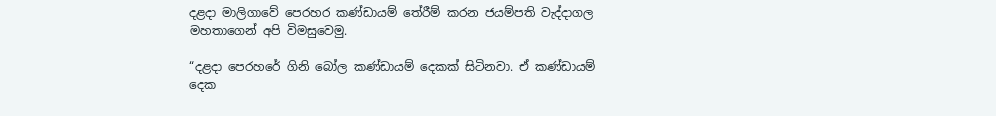දළදා මාලිගාවේ පෙරහර කණ්ඩායම් තේරීම් කරන ජයම්පති වැද්දාගල මහතාගෙන් අපි විමසුවෙමු.

“දළදා පෙරහරේ ගිනි බෝල කණ්ඩායම් දෙකක් සිටිනවා. ඒ කණ්ඩායම් දෙක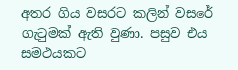අතර ගිය වසරට කලින් වසරේ ගැටුමක් ඇති වුණා. පසුව එය සමථයකට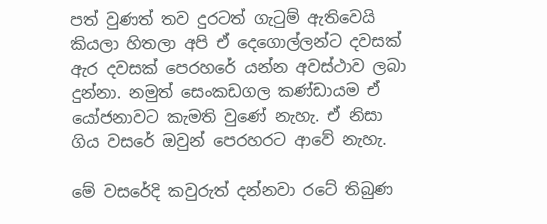පත් වුණත් තව දුරටත් ගැටුම් ඇතිවෙයි කියලා හිතලා අපි ඒ දෙගොල්ලන්ට දවසක් ඇර දවසක් පෙරහරේ යන්න අවස්ථාව ලබා දුන්නා. නමුත් සෙංකඩගල කණ්ඩායම ඒ යෝජනාවට කැමති වුණේ නැහැ. ඒ නිසා ගිය වසරේ ඔවුන් පෙරහරට ආවේ නැහැ.

මේ වසරේදි කවුරුත් දන්නවා රටේ තිබුණ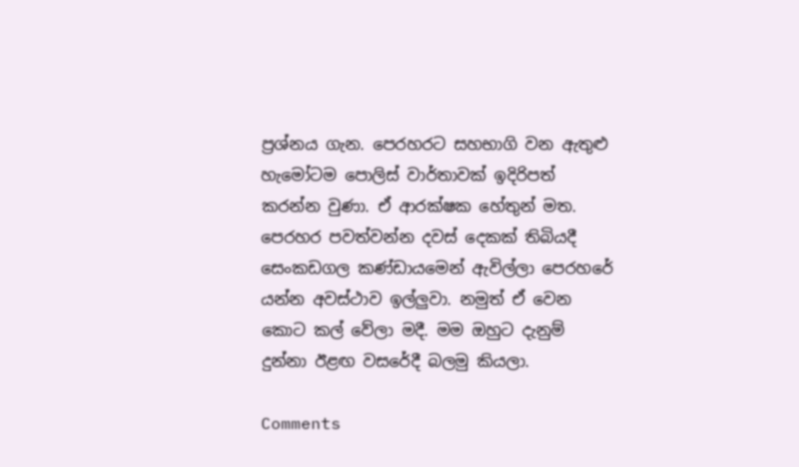ප්‍රශ්නය ගැන. පෙරහරට සහභාගි වන ඇතුළු හැමෝටම පොලිස් වාර්තාවක් ඉදිරිපත් කරන්න වුණා. ඒ ආරක්ෂක හේතුන් මත. පෙරහර පවත්වන්න දවස් දෙකක් තිබියදී සෙංකඩගල කණ්ඩායමෙන් ඇවිල්ලා පෙරහරේ යන්න අවස්ථාව ඉල්ලුවා. නමුත් ඒ වෙන කොට කල් වේලා මදී. මම ඔහුට දැනුම් දුන්නා ඊළඟ වසරේදී බලමු කියලා.

Comments